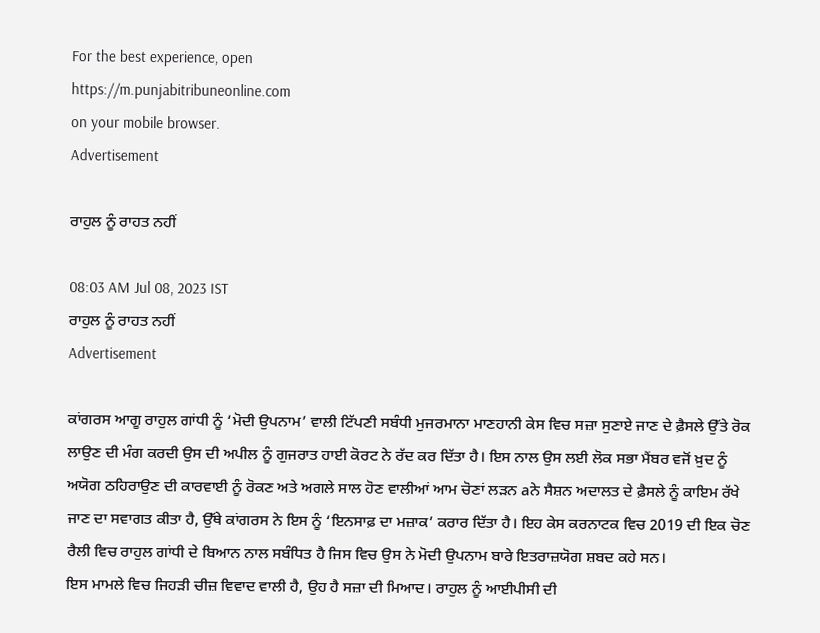For the best experience, open
https://m.punjabitribuneonline.com
on your mobile browser.
Advertisement

ਰਾਹੁਲ ਨੂੰ ਰਾਹਤ ਨਹੀਂ

08:03 AM Jul 08, 2023 IST
ਰਾਹੁਲ ਨੂੰ ਰਾਹਤ ਨਹੀਂ
Advertisement

ਕਾਂਗਰਸ ਆਗੂ ਰਾਹੁਲ ਗਾਂਧੀ ਨੂੰ ‘ਮੋਦੀ ਉਪਨਾਮ’ ਵਾਲੀ ਟਿੱਪਣੀ ਸਬੰਧੀ ਮੁਜਰਮਾਨਾ ਮਾਣਹਾਨੀ ਕੇਸ ਵਿਚ ਸਜ਼ਾ ਸੁਣਾਏ ਜਾਣ ਦੇ ਫ਼ੈਸਲੇ ਉੱਤੇ ਰੋਕ ਲਾਉਣ ਦੀ ਮੰਗ ਕਰਦੀ ਉਸ ਦੀ ਅਪੀਲ ਨੂੰ ਗੁਜਰਾਤ ਹਾਈ ਕੋਰਟ ਨੇ ਰੱਦ ਕਰ ਦਿੱਤਾ ਹੈ। ਇਸ ਨਾਲ ਉਸ ਲਈ ਲੋਕ ਸਭਾ ਮੈਂਬਰ ਵਜੋਂ ਖ਼ੁਦ ਨੂੰ ਅਯੋਗ ਠਹਿਰਾਉਣ ਦੀ ਕਾਰਵਾਈ ਨੂੰ ਰੋਕਣ ਅਤੇ ਅਗਲੇ ਸਾਲ ਹੋਣ ਵਾਲੀਆਂ ਆਮ ਚੋਣਾਂ ਲੜਨ aਨੇ ਸੈਸ਼ਨ ਅਦਾਲਤ ਦੇ ਫ਼ੈਸਲੇ ਨੂੰ ਕਾਇਮ ਰੱਖੇ ਜਾਣ ਦਾ ਸਵਾਗਤ ਕੀਤਾ ਹੈ, ਉੱਥੇ ਕਾਂਗਰਸ ਨੇ ਇਸ ਨੂੰ ‘ਇਨਸਾਫ਼ ਦਾ ਮਜ਼ਾਕ’ ਕਰਾਰ ਦਿੱਤਾ ਹੈ। ਇਹ ਕੇਸ ਕਰਨਾਟਕ ਵਿਚ 2019 ਦੀ ਇਕ ਚੋਣ ਰੈਲੀ ਵਿਚ ਰਾਹੁਲ ਗਾਂਧੀ ਦੇ ਬਿਆਨ ਨਾਲ ਸਬੰਧਿਤ ਹੈ ਜਿਸ ਵਿਚ ਉਸ ਨੇ ਮੋਦੀ ਉਪਨਾਮ ਬਾਰੇ ਇਤਰਾਜ਼ਯੋਗ ਸ਼ਬਦ ਕਹੇ ਸਨ।
ਇਸ ਮਾਮਲੇ ਵਿਚ ਜਿਹੜੀ ਚੀਜ਼ ਵਿਵਾਦ ਵਾਲੀ ਹੈ, ਉਹ ਹੈ ਸਜ਼ਾ ਦੀ ਮਿਆਦ। ਰਾਹੁਲ ਨੂੰ ਆਈਪੀਸੀ ਦੀ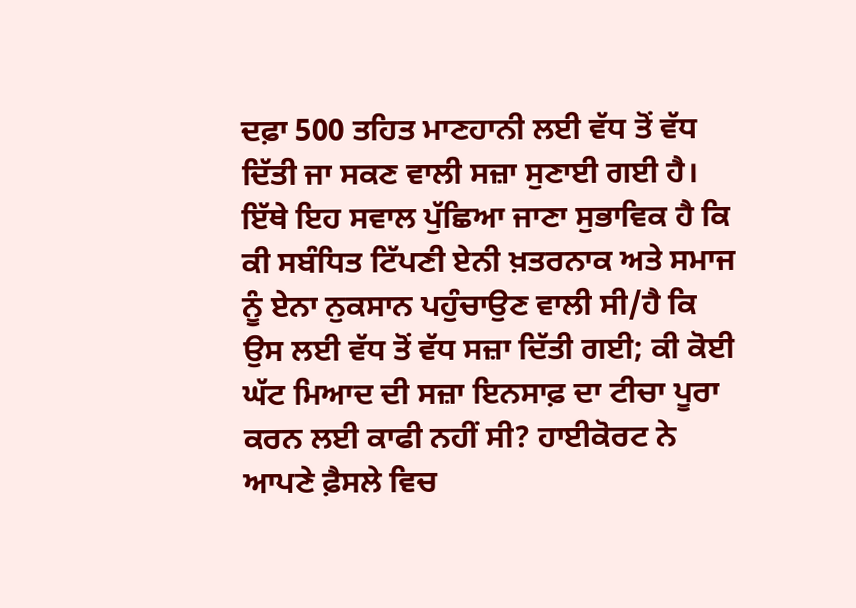ਦਫ਼ਾ 500 ਤਹਿਤ ਮਾਣਹਾਨੀ ਲਈ ਵੱਧ ਤੋਂ ਵੱਧ ਦਿੱਤੀ ਜਾ ਸਕਣ ਵਾਲੀ ਸਜ਼ਾ ਸੁਣਾਈ ਗਈ ਹੈ। ਇੱਥੇ ਇਹ ਸਵਾਲ ਪੁੱਛਿਆ ਜਾਣਾ ਸੁਭਾਵਿਕ ਹੈ ਕਿ ਕੀ ਸਬੰਧਿਤ ਟਿੱਪਣੀ ਏਨੀ ਖ਼ਤਰਨਾਕ ਅਤੇ ਸਮਾਜ ਨੂੰ ਏਨਾ ਨੁਕਸਾਨ ਪਹੁੰਚਾਉਣ ਵਾਲੀ ਸੀ/ਹੈ ਕਿ ਉਸ ਲਈ ਵੱਧ ਤੋਂ ਵੱਧ ਸਜ਼ਾ ਦਿੱਤੀ ਗਈ; ਕੀ ਕੋਈ ਘੱਟ ਮਿਆਦ ਦੀ ਸਜ਼ਾ ਇਨਸਾਫ਼ ਦਾ ਟੀਚਾ ਪੂਰਾ ਕਰਨ ਲਈ ਕਾਫੀ ਨਹੀਂ ਸੀ? ਹਾਈਕੋਰਟ ਨੇ ਆਪਣੇ ਫ਼ੈਸਲੇ ਵਿਚ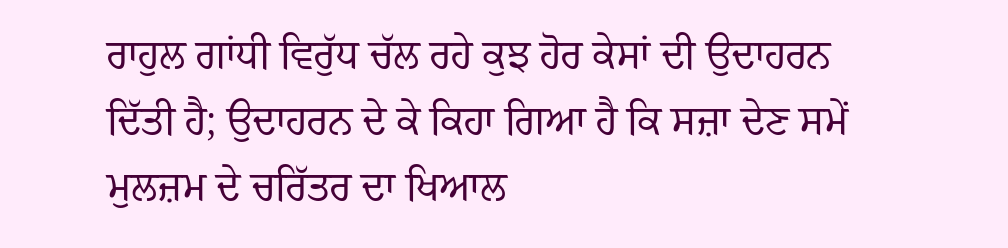ਰਾਹੁਲ ਗਾਂਧੀ ਵਿਰੁੱਧ ਚੱਲ ਰਹੇ ਕੁਝ ਹੋਰ ਕੇਸਾਂ ਦੀ ਉਦਾਹਰਨ ਦਿੱਤੀ ਹੈ; ਉਦਾਹਰਨ ਦੇ ਕੇ ਕਿਹਾ ਗਿਆ ਹੈ ਕਿ ਸਜ਼ਾ ਦੇਣ ਸਮੇਂ ਮੁਲਜ਼ਮ ਦੇ ਚਰਿੱਤਰ ਦਾ ਖਿਆਲ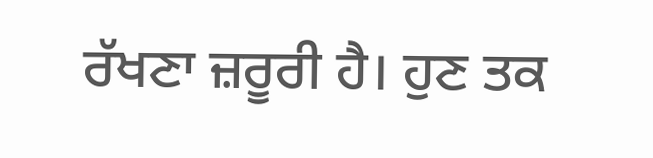ਰੱਖਣਾ ਜ਼ਰੂਰੀ ਹੈ। ਹੁਣ ਤਕ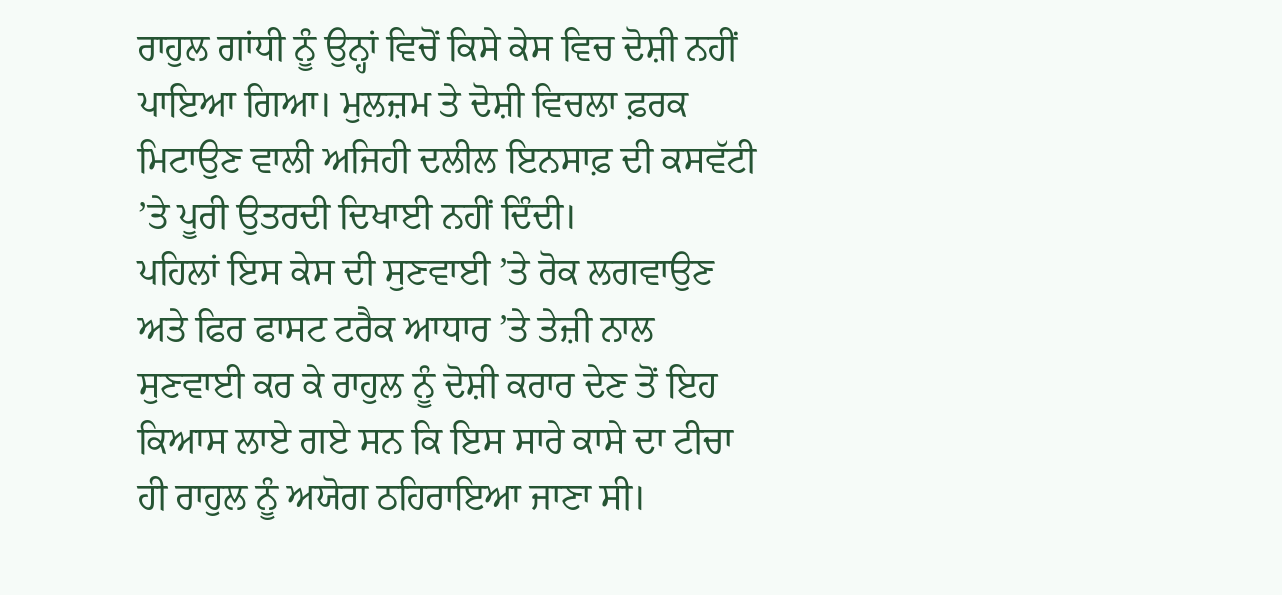ਰਾਹੁਲ ਗਾਂਧੀ ਨੂੰ ਉਨ੍ਹਾਂ ਵਿਚੋਂ ਕਿਸੇ ਕੇਸ ਵਿਚ ਦੋਸ਼ੀ ਨਹੀਂ ਪਾਇਆ ਗਿਆ। ਮੁਲਜ਼ਮ ਤੇ ਦੋਸ਼ੀ ਵਿਚਲਾ ਫ਼ਰਕ ਮਿਟਾਉਣ ਵਾਲੀ ਅਜਿਹੀ ਦਲੀਲ ਇਨਸਾਫ਼ ਦੀ ਕਸਵੱਟੀ ’ਤੇ ਪੂਰੀ ਉਤਰਦੀ ਦਿਖਾਈ ਨਹੀਂ ਦਿੰਦੀ।
ਪਹਿਲਾਂ ਇਸ ਕੇਸ ਦੀ ਸੁਣਵਾਈ ’ਤੇ ਰੋਕ ਲਗਵਾਉਣ ਅਤੇ ਫਿਰ ਫਾਸਟ ਟਰੈਕ ਆਧਾਰ ’ਤੇ ਤੇਜ਼ੀ ਨਾਲ ਸੁਣਵਾਈ ਕਰ ਕੇ ਰਾਹੁਲ ਨੂੰ ਦੋਸ਼ੀ ਕਰਾਰ ਦੇਣ ਤੋਂ ਇਹ ਕਿਆਸ ਲਾਏ ਗਏ ਸਨ ਕਿ ਇਸ ਸਾਰੇ ਕਾਸੇ ਦਾ ਟੀਚਾ ਹੀ ਰਾਹੁਲ ਨੂੰ ਅਯੋਗ ਠਹਿਰਾਇਆ ਜਾਣਾ ਸੀ।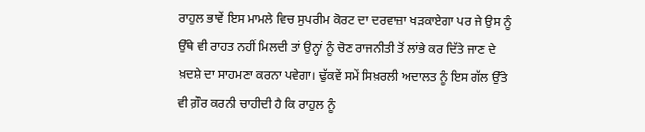ਰਾਹੁਲ ਭਾਵੇਂ ਇਸ ਮਾਮਲੇ ਵਿਚ ਸੁਪਰੀਮ ਕੋਰਟ ਦਾ ਦਰਵਾਜ਼ਾ ਖੜਕਾਏਗਾ ਪਰ ਜੇ ਉਸ ਨੂੰ ਉੱਥੇ ਵੀ ਰਾਹਤ ਨਹੀਂ ਮਿਲਦੀ ਤਾਂ ਉਨ੍ਹਾਂ ਨੂੰ ਚੋਣ ਰਾਜਨੀਤੀ ਤੋਂ ਲਾਂਭੇ ਕਰ ਦਿੱਤੇ ਜਾਣ ਦੇ ਖ਼ਦਸ਼ੇ ਦਾ ਸਾਹਮਣਾ ਕਰਨਾ ਪਵੇਗਾ। ਢੁੱਕਵੇਂ ਸਮੇਂ ਸਿਖ਼ਰਲੀ ਅਦਾਲਤ ਨੂੰ ਇਸ ਗੱਲ ਉੱਤੇ ਵੀ ਗ਼ੌਰ ਕਰਨੀ ਚਾਹੀਦੀ ਹੈ ਕਿ ਰਾਹੁਲ ਨੂੰ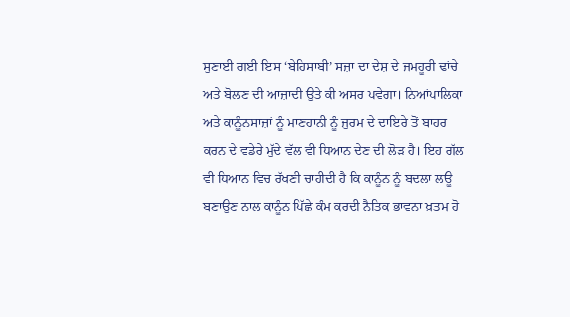ਸੁਣਾਈ ਗਈ ਇਸ ‘ਬੇਹਿਸਾਬੀ’ ਸਜ਼ਾ ਦਾ ਦੇਸ਼ ਦੇ ਜਮਹੂਰੀ ਢਾਂਚੇ ਅਤੇ ਬੋਲਣ ਦੀ ਆਜ਼ਾਦੀ ਉਤੇ ਕੀ ਅਸਰ ਪਵੇਗਾ। ਨਿਆਂਪਾਲਿਕਾ ਅਤੇ ਕਾਨੂੰਨਸਾਜ਼ਾਂ ਨੂੰ ਮਾਣਹਾਨੀ ਨੂੰ ਜੁਰਮ ਦੇ ਦਾਇਰੇ ਤੋਂ ਬਾਹਰ ਕਰਨ ਦੇ ਵਡੇਰੇ ਮੁੱਦੇ ਵੱਲ ਵੀ ਧਿਆਨ ਦੇਣ ਦੀ ਲੋੜ ਹੈ। ਇਹ ਗੱਲ ਵੀ ਧਿਆਨ ਵਿਚ ਰੱਖਣੀ ਚਾਹੀਦੀ ਹੈ ਕਿ ਕਾਨੂੰਨ ਨੂੰ ਬਦਲਾ ਲਊ ਬਣਾਉਣ ਨਾਲ ਕਾਨੂੰਨ ਪਿੱਛੇ ਕੰਮ ਕਰਦੀ ਨੈਤਿਕ ਭਾਵਨਾ ਖ਼ਤਮ ਹੋ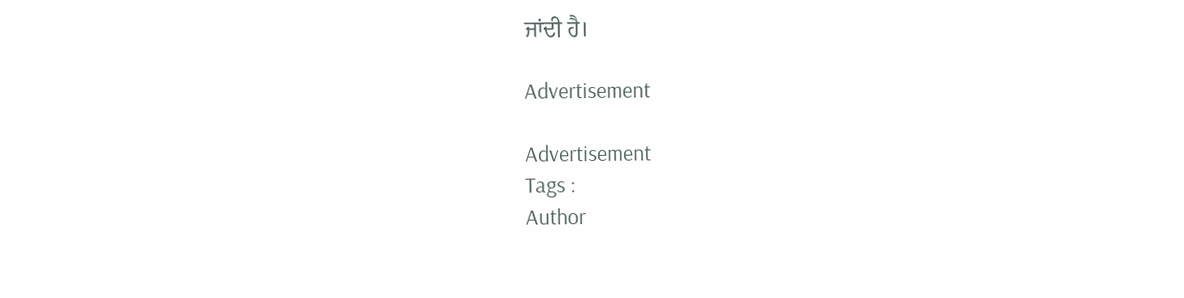ਜਾਂਦੀ ਹੈ।

Advertisement

Advertisement
Tags :
Author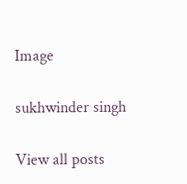Image

sukhwinder singh

View all posts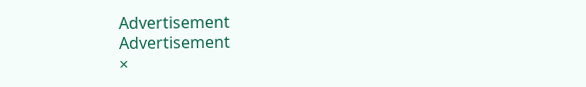Advertisement
Advertisement
×